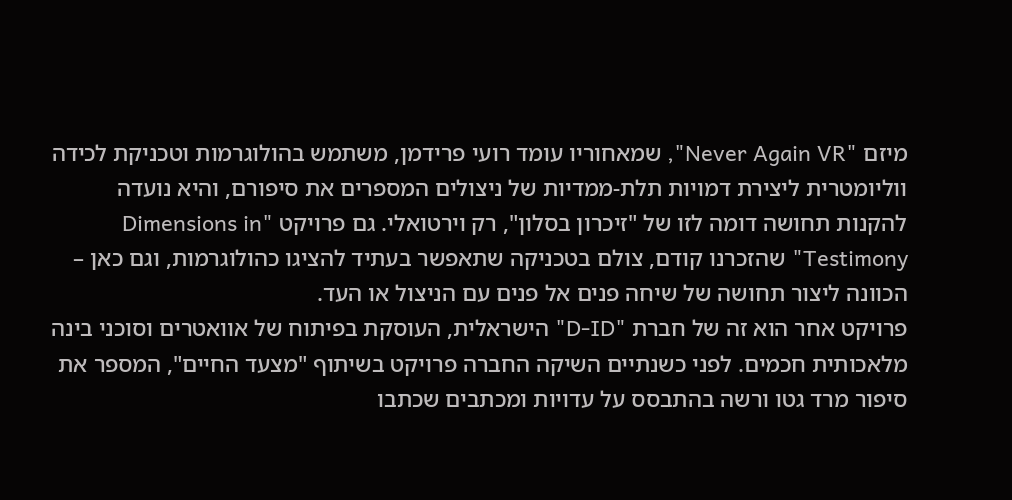מיזם "Never Again VR", שמאחוריו עומד רועי פרידמן, משתמש בהולוגרמות וטכניקת לכידה ווליומטרית ליצירת דמויות תלת-ממדיות של ניצולים המספרים את סיפורם, והיא נועדה להקנות תחושה דומה לזו של "זיכרון בסלון", רק וירטואלי. גם פרויקט "Dimensions in Testimony" שהזכרנו קודם, צולם בטכניקה שתאפשר בעתיד להציגו כהולוגרמות, וגם כאן – הכוונה ליצור תחושה של שיחה פנים אל פנים עם הניצול או העד.
פרויקט אחר הוא זה של חברת "D-ID" הישראלית, העוסקת בפיתוח של אוואטרים וסוכני בינה מלאכותית חכמים. לפני כשנתיים השיקה החברה פרויקט בשיתוף "מצעד החיים", המספר את סיפור מרד גטו ורשה בהתבסס על עדויות ומכתבים שכתבו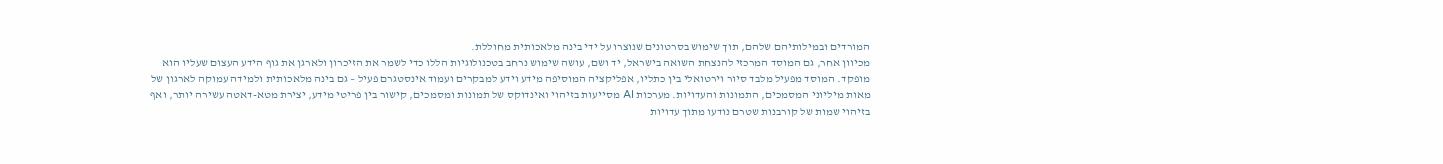המורדים ובמילותיהם שלהם, תוך שימוש בסרטונים שנוצרו על ידי בינה מלאכותית מחוללת.
מכיוון אחר, גם המוסד המרכזי להנצחת השואה בישראל, יד ושם, עושה שימוש נרחב בטכנולוגיות הללו כדי לשמר את הזיכרון ולארגן את גוף הידע העצום שעליו הוא מופקד. המוסד מפעיל מלבד סיור וירטואלי בין כתליו, אפליקציה המוסיפה מידע וידע למבקרים ועמוד אינסטגרם פעיל – גם בינה מלאכותית ולמידה עמוקה לארגון של מאות מיליוני המסמכים, התמונות והעדויות. מערכות AI מסייעות בזיהוי ואינדוקס של תמונות ומסמכים, קישור בין פריטי מידע, יצירת מטא-דאטה עשירה יותר, ואף בזיהוי שמות של קורבנות שטרם נודעו מתוך עדויות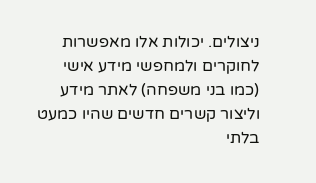ניצולים. יכולות אלו מאפשרות לחוקרים ולמחפשי מידע אישי (כמו בני משפחה) לאתר מידע וליצור קשרים חדשים שהיו כמעט בלתי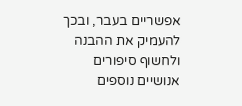אפשריים בעבר, ובכך להעמיק את ההבנה ולחשוף סיפורים אנושיים נוספים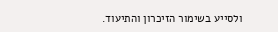ולסייע בשימור הזיכרון והתיעוד.